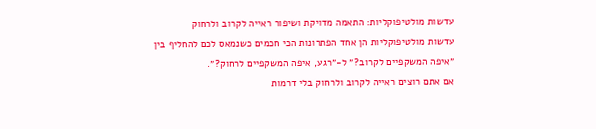עדשות מולטיפוקליות: התאמה מדויקת ושיפור ראייה לקרוב ולרחוק
עדשות מולטיפוקליות הן אחד הפתרונות הכי חכמים כשנמאס לכם להחליף בין ״איפה המשקפיים לקרוב?״ ל-״רגע, איפה המשקפיים לרחוק?״.
אם אתם רוצים ראייה לקרוב ולרחוק בלי דרמות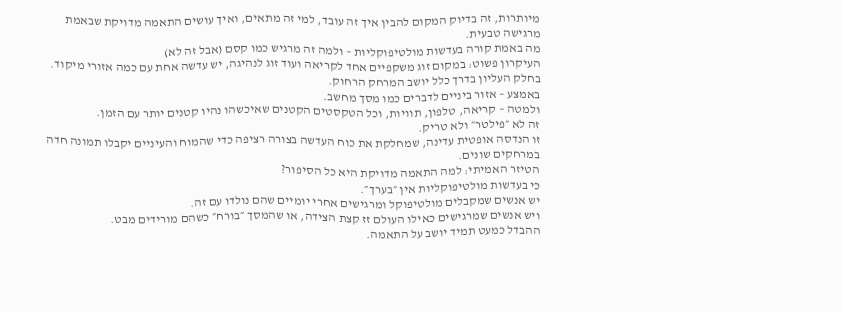מיותרות, זה בדיוק המקום להבין איך זה עובד, למי זה מתאים, ואיך עושים התאמה מדויקת שבאמת מרגישה טבעית.
מה באמת קורה בעדשות מולטיפוקליות – ולמה זה מרגיש כמו קסם (אבל זה לא)
העיקרון פשוט: במקום זוג משקפיים אחד לקריאה ועוד זוג לנהיגה, יש עדשה אחת עם כמה אזורי מיקוד.
בחלק העליון בדרך כלל יושב המרחק הרחוק.
באמצע – אזור ביניים לדברים כמו מסך מחשב.
ולמטה – קריאה, טלפון, תוויות, וכל הטקסטים הקטנים שאיכשהו נהיו קטנים יותר עם הזמן.
זה לא ״פילטר״ ולא טריק.
זו הנדסה אופטית עדינה, שמחלקת את כוח העדשה בצורה רציפה כדי שהמוח והעיניים יקבלו תמונה חדה במרחקים שונים.
הטיזר האמיתי: למה התאמה מדויקת היא כל הסיפור?
כי בעדשות מולטיפוקליות אין ״בערך״.
יש אנשים שמקבלים מולטיפוקל ומרגישים אחרי יומיים שהם נולדו עם זה.
ויש אנשים שמרגישים כאילו העולם זז קצת הצידה, או שהמסך ״בורח״ כשהם מורידים מבט.
ההבדל כמעט תמיד יושב על התאמה.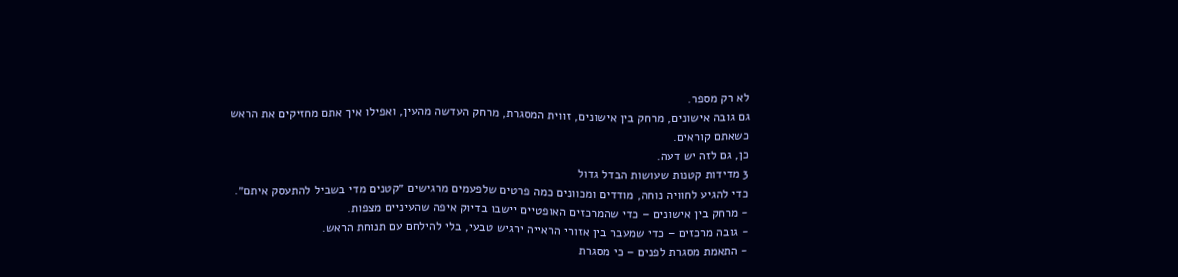לא רק מספר.
גם גובה אישונים, מרחק בין אישונים, זווית המסגרת, מרחק העדשה מהעין, ואפילו איך אתם מחזיקים את הראש כשאתם קוראים.
כן, גם לזה יש דעה.
3 מדידות קטנות שעושות הבדל גדול
כדי להגיע לחוויה נוחה, מודדים ומכוונים כמה פרטים שלפעמים מרגישים ״קטנים מדי בשביל להתעסק איתם״.
- מרחק בין אישונים – כדי שהמרכזים האופטיים יישבו בדיוק איפה שהעיניים מצפות.
- גובה מרכזים – כדי שמעבר בין אזורי הראייה ירגיש טבעי, בלי להילחם עם תנוחת הראש.
- התאמת מסגרת לפנים – כי מסגרת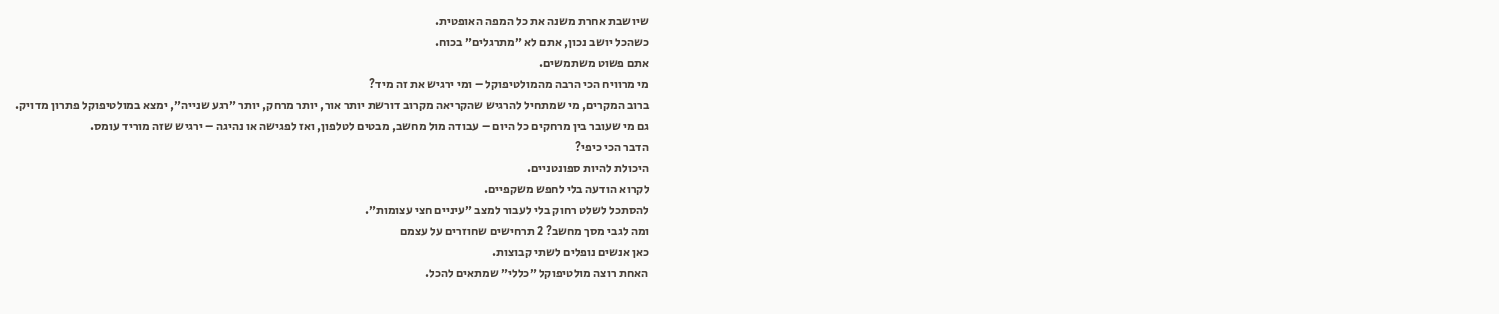שיושבת אחרת משנה את כל המפה האופטית.
כשהכל יושב נכון, אתם לא ״מתרגלים״ בכוח.
אתם פשוט משתמשים.
מי מרוויח הכי הרבה מהמולטיפוקל – ומי ירגיש את זה מיד?
ברוב המקרים, מי שמתחיל להרגיש שהקריאה מקרוב דורשת יותר אור, יותר מרחק, יותר ״רגע שנייה״, ימצא במולטיפוקל פתרון מדויק.
גם מי שעובר בין מרחקים כל היום – עבודה מול מחשב, מבטים לטלפון, ואז לפגישה או נהיגה – ירגיש שזה מוריד עומס.
הדבר הכי כיפי?
היכולת להיות ספונטניים.
לקרוא הודעה בלי לחפש משקפיים.
להסתכל לשלט רחוק בלי לעבור למצב ״עיניים חצי עצומות״.
ומה לגבי מסך מחשב? 2 תרחישים שחוזרים על עצמם
כאן אנשים נופלים לשתי קבוצות.
האחת רוצה מולטיפוקל ״כללי״ שמתאים להכל.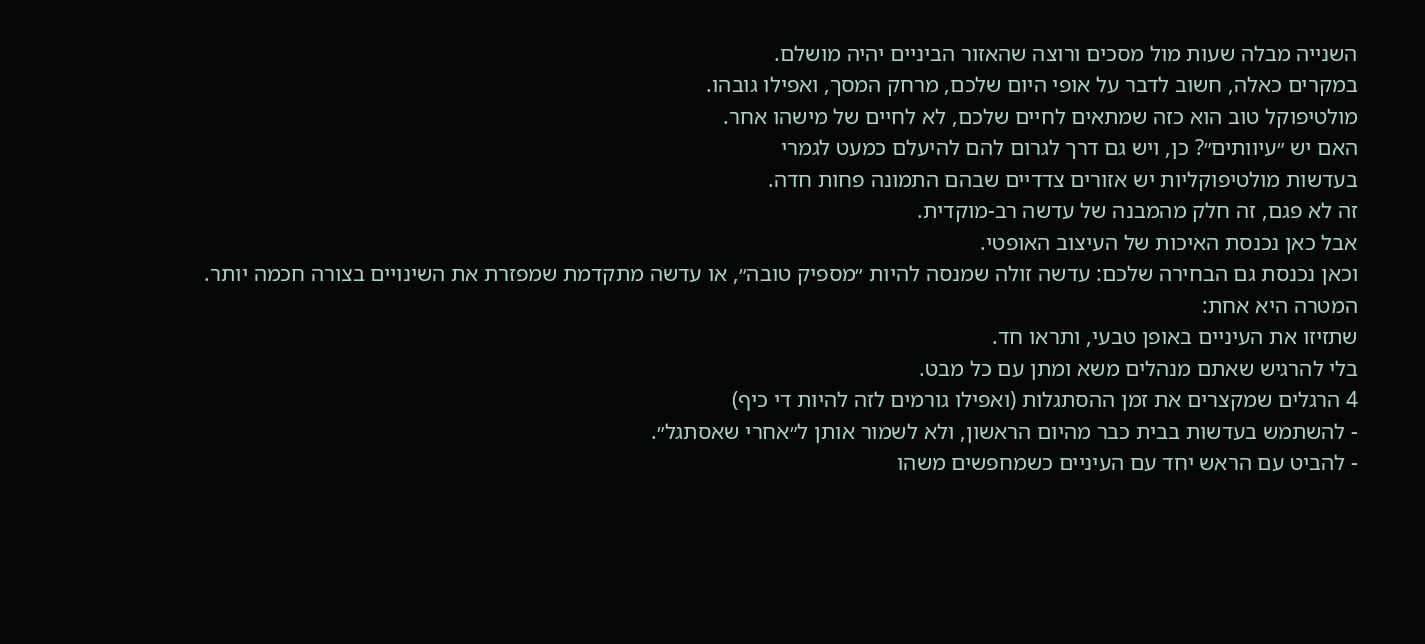השנייה מבלה שעות מול מסכים ורוצה שהאזור הביניים יהיה מושלם.
במקרים כאלה, חשוב לדבר על אופי היום שלכם, מרחק המסך, ואפילו גובהו.
מולטיפוקל טוב הוא כזה שמתאים לחיים שלכם, לא לחיים של מישהו אחר.
האם יש ״עיוותים״? כן, ויש גם דרך לגרום להם להיעלם כמעט לגמרי
בעדשות מולטיפוקליות יש אזורים צדדיים שבהם התמונה פחות חדה.
זה לא פגם, זה חלק מהמבנה של עדשה רב-מוקדית.
אבל כאן נכנסת האיכות של העיצוב האופטי.
וכאן נכנסת גם הבחירה שלכם: עדשה זולה שמנסה להיות ״מספיק טובה״, או עדשה מתקדמת שמפזרת את השינויים בצורה חכמה יותר.
המטרה היא אחת:
שתזיזו את העיניים באופן טבעי, ותראו חד.
בלי להרגיש שאתם מנהלים משא ומתן עם כל מבט.
4 הרגלים שמקצרים את זמן ההסתגלות (ואפילו גורמים לזה להיות די כיף)
- להשתמש בעדשות בבית כבר מהיום הראשון, ולא לשמור אותן ל״אחרי שאסתגל״.
- להביט עם הראש יחד עם העיניים כשמחפשים משהו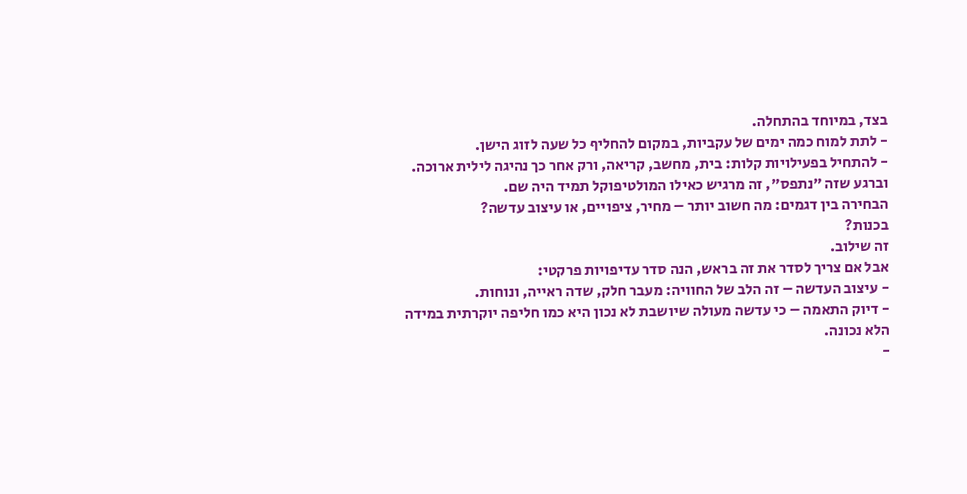בצד, במיוחד בהתחלה.
- לתת למוח כמה ימים של עקביות, במקום להחליף כל שעה לזוג הישן.
- להתחיל בפעילויות קלות: בית, מחשב, קריאה, ורק אחר כך נהיגה לילית ארוכה.
וברגע שזה ״נתפס״, זה מרגיש כאילו המולטיפוקל תמיד היה שם.
הבחירה בין דגמים: מה חשוב יותר – מחיר, ציפויים, או עיצוב עדשה?
בכנות?
זה שילוב.
אבל אם צריך לסדר את זה בראש, הנה סדר עדיפויות פרקטי:
- עיצוב העדשה – זה הלב של החוויה: מעבר חלק, שדה ראייה, ונוחות.
- דיוק התאמה – כי עדשה מעולה שיושבת לא נכון היא כמו חליפה יוקרתית במידה הלא נכונה.
-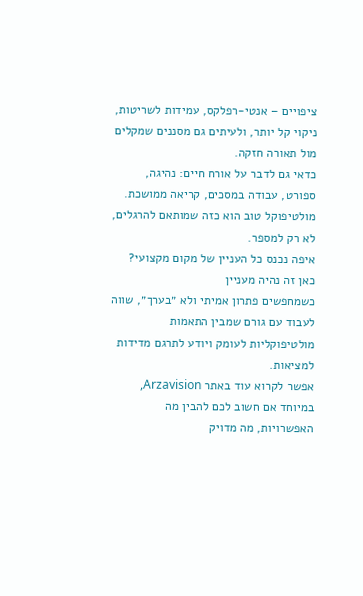ציפויים – אנטי-רפלקס, עמידות לשריטות, ניקוי קל יותר, ולעיתים גם מסננים שמקלים מול תאורה חזקה.
כדאי גם לדבר על אורח חיים: נהיגה, ספורט, עבודה במסכים, קריאה ממושכת.
מולטיפוקל טוב הוא כזה שמותאם להרגלים, לא רק למספר.
איפה נכנס כל העניין של מקום מקצועי? כאן זה נהיה מעניין
כשמחפשים פתרון אמיתי ולא ״בערך״, שווה לעבוד עם גורם שמבין התאמות מולטיפוקליות לעומק ויודע לתרגם מדידות למציאות.
אפשר לקרוא עוד באתר Arzavision, במיוחד אם חשוב לכם להבין מה האפשרויות, מה מדויק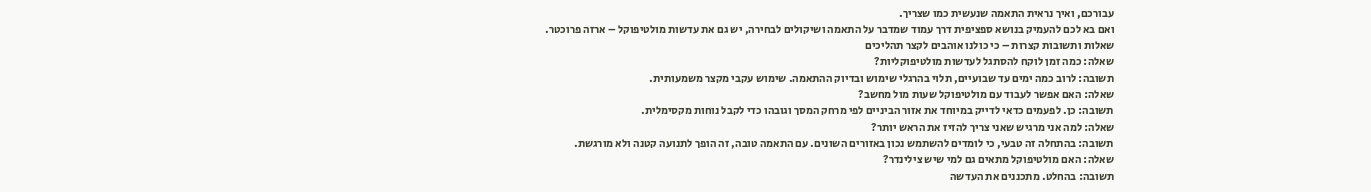עבורכם, ואיך נראית התאמה שנעשית כמו שצריך.
ואם בא לכם להעמיק בנושא ספציפית דרך עמוד שמדבר על התאמה ושיקולים לבחירה, יש גם את עדשות מולטיפוקל – ארזה פרוכטר.
שאלות ותשובות קצרות – כי כולנו אוהבים לקצר תהליכים
שאלה: כמה זמן לוקח להסתגל לעדשות מולטיפוקליות?
תשובה: לרוב כמה ימים עד שבועיים, תלוי בהרגלי שימוש ובדיוק ההתאמה. שימוש עקבי מקצר משמעותית.
שאלה: האם אפשר לעבוד עם מולטיפוקל שעות מול מחשב?
תשובה: כן. לפעמים כדאי לדייק במיוחד את אזור הביניים לפי מרחק המסך וגובהו כדי לקבל נוחות מקסימלית.
שאלה: למה אני מרגיש שאני צריך להזיז את הראש יותר?
תשובה: בהתחלה זה טבעי, כי לומדים להשתמש נכון באזורים השונים. עם התאמה טובה, זה הופך לתנועה קטנה ולא מורגשת.
שאלה: האם מולטיפוקל מתאים גם למי שיש צילינדר?
תשובה: בהחלט. מתכננים את העדשה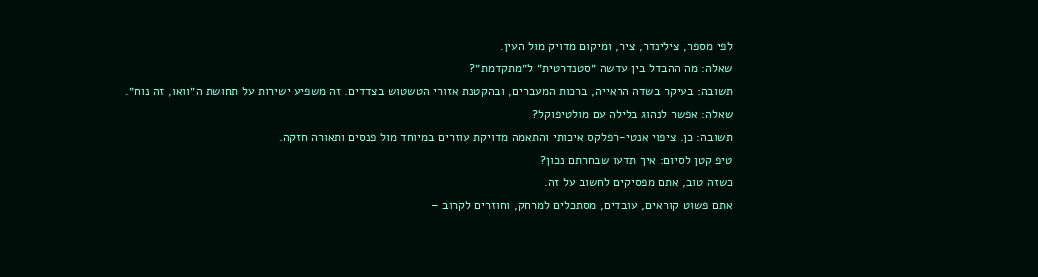לפי מספר, צילינדר, ציר, ומיקום מדויק מול העין.
שאלה: מה ההבדל בין עדשה ״סטנדרטית״ ל״מתקדמת״?
תשובה: בעיקר בשדה הראייה, ברכות המעברים, ובהקטנת אזורי הטשטוש בצדדים. זה משפיע ישירות על תחושת ה״וואו, זה נוח״.
שאלה: אפשר לנהוג בלילה עם מולטיפוקל?
תשובה: כן. ציפוי אנטי-רפלקס איכותי והתאמה מדויקת עוזרים במיוחד מול פנסים ותאורה חזקה.
טיפ קטן לסיום: איך תדעו שבחרתם נכון?
כשזה טוב, אתם מפסיקים לחשוב על זה.
אתם פשוט קוראים, עובדים, מסתכלים למרחק, וחוזרים לקרוב –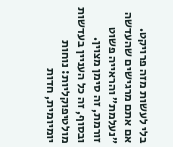בלי לעשות מזה פרויקט.
אם אתם מרגישים שהעדשה ״נעלמת״ והראייה פשוט זורמת, זה סימן מצוין.
ובסוף, זה כל העניין בעדשות מולטיפוקליות: נוחות יומיומית, חדות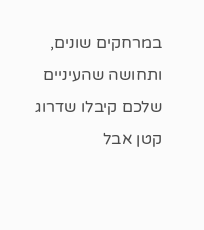במרחקים שונים, ותחושה שהעיניים שלכם קיבלו שדרוג קטן אבל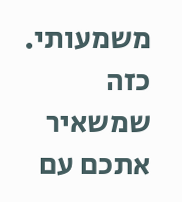משמעותי.
כזה שמשאיר אתכם עם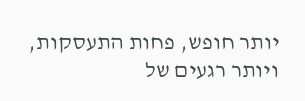יותר חופש, פחות התעסקות, ויותר רגעים של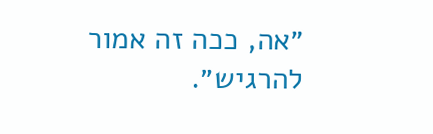״אה, ככה זה אמור להרגיש״.